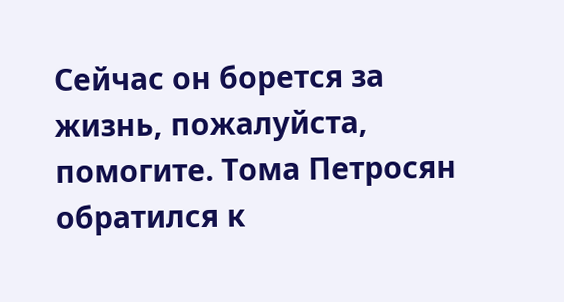Сейчас он борется за жизнь, пожалуйста, помогите. Тома Петросян обратился к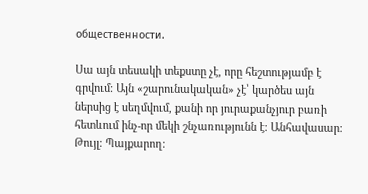общественности.

Սա այն տեսակի տեքստը չէ, որը հեշտությամբ է գրվում։ Այն «շարունակական» չէ՝ կարծես այն ներսից է սեղմվում, քանի որ յուրաքանչյուր բառի հետևում ինչ-որ մեկի շնչառությունն է։ Անհավասար։ Թույլ։ Պայքարող։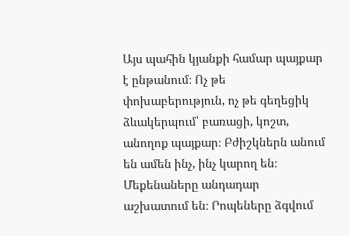Այս պահին կյանքի համար պայքար է ընթանում։ Ոչ թե փոխաբերություն, ոչ թե գեղեցիկ ձևակերպում՝ բառացի, կոշտ, անողոք պայքար։ Բժիշկներն անում են ամեն ինչ, ինչ կարող են։ Մեքենաները անդադար աշխատում են։ Րոպեները ձգվում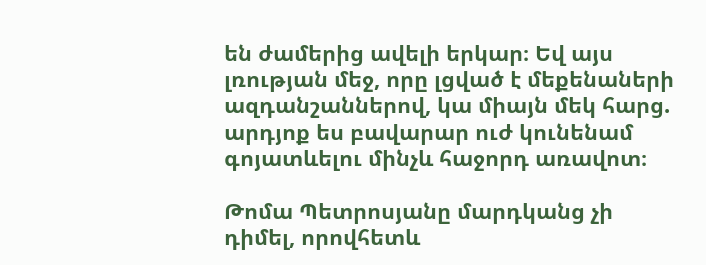են ժամերից ավելի երկար։ Եվ այս լռության մեջ, որը լցված է մեքենաների ազդանշաններով, կա միայն մեկ հարց. արդյոք ես բավարար ուժ կունենամ գոյատևելու մինչև հաջորդ առավոտ։

Թոմա Պետրոսյանը մարդկանց չի դիմել, որովհետև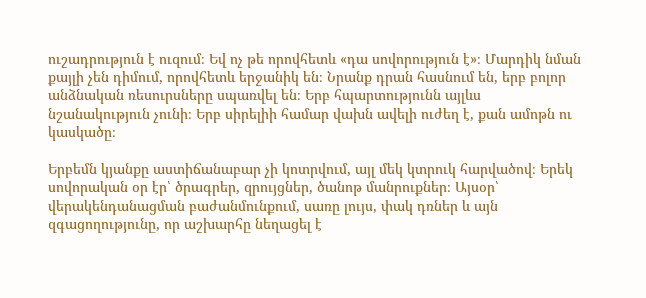ուշադրություն է ուզում։ Եվ ոչ թե որովհետև «դա սովորություն է»։ Մարդիկ նման քայլի չեն դիմում, որովհետև երջանիկ են։ Նրանք դրան հասնում են, երբ բոլոր անձնական ռեսուրսները սպառվել են։ Երբ հպարտությունն այլևս նշանակություն չունի։ Երբ սիրելիի համար վախն ավելի ուժեղ է, քան ամոթն ու կասկածը։

Երբեմն կյանքը աստիճանաբար չի կոտրվում, այլ մեկ կտրուկ հարվածով։ Երեկ սովորական օր էր՝ ծրագրեր, զրույցներ, ծանոթ մանրուքներ։ Այսօր՝ վերակենդանացման բաժանմունքում, սառը լույս, փակ դռներ և այն զգացողությունը, որ աշխարհը նեղացել է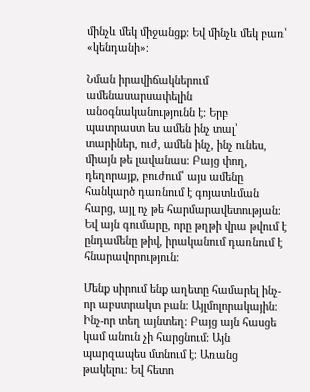մինչև մեկ միջանցք։ Եվ մինչև մեկ բառ՝ «կենդանի»։

Նման իրավիճակներում ամենասարսափելին անօգնականությունն է։ Երբ պատրաստ ես ամեն ինչ տալ՝ տարիներ, ուժ, ամեն ինչ, ինչ ունես, միայն թե լավանաս։ Բայց փող, դեղորայք, բուժում՝ այս ամենը հանկարծ դառնում է գոյատևման հարց, այլ ոչ թե հարմարավետության։ Եվ այն գումարը, որը թղթի վրա թվում է ընդամենը թիվ, իրականում դառնում է հնարավորություն։

Մենք սիրում ենք աղետը համարել ինչ-որ աբստրակտ բան։ Այլմոլորակային։ Ինչ-որ տեղ այնտեղ։ Բայց այն հասցե կամ անուն չի հարցնում։ Այն պարզապես մտնում է։ Առանց թակելու։ Եվ հետո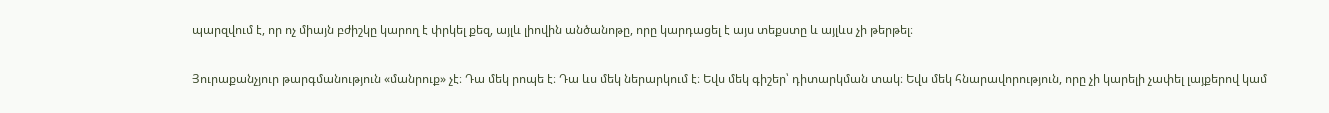պարզվում է, որ ոչ միայն բժիշկը կարող է փրկել քեզ, այլև լիովին անծանոթը, որը կարդացել է այս տեքստը և այլևս չի թերթել։

Յուրաքանչյուր թարգմանություն «մանրուք» չէ։ Դա մեկ րոպե է։ Դա ևս մեկ ներարկում է։ Եվս մեկ գիշեր՝ դիտարկման տակ։ Եվս մեկ հնարավորություն, որը չի կարելի չափել լայքերով կամ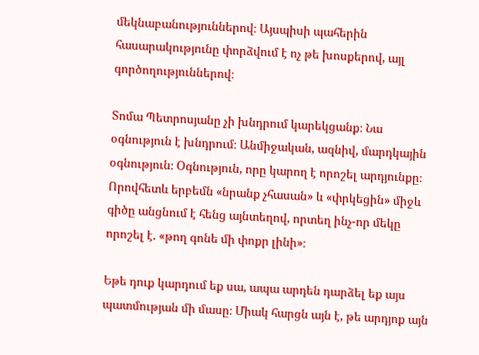մեկնաբանություններով։ Այսպիսի պահերին հասարակությունը փորձվում է ոչ թե խոսքերով, այլ գործողություններով։

Տոմա Պետրոսյանը չի խնդրում կարեկցանք։ Նա օգնություն է խնդրում։ Անմիջական, ազնիվ, մարդկային օգնություն։ Օգնություն, որը կարող է որոշել արդյունքը։ Որովհետև երբեմն «նրանք չհասան» և «փրկեցին» միջև գիծը անցնում է հենց այնտեղով, որտեղ ինչ-որ մեկը որոշել է. «թող գոնե մի փոքր լինի»։

Եթե դուք կարդում եք սա, ապա արդեն դարձել եք այս պատմության մի մասը։ Միակ հարցն այն է, թե արդյոք այն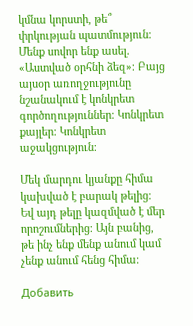կմնա կորստի, թե՞ փրկության պատմություն։ Մենք սովոր ենք ասել. «Աստված օրհնի ձեզ»։ Բայց այսօր առողջությունը նշանակում է կոնկրետ գործողություններ։ Կոնկրետ քայլեր։ Կոնկրետ աջակցություն։

Մեկ մարդու կյանքը հիմա կախված է բարակ թելից։ Եվ այդ թելը կազմված է մեր որոշումներից։ Այն բանից, թե ինչ ենք մենք անում կամ չենք անում հենց հիմա։

Добавить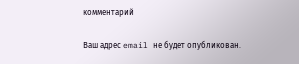комментарий

Ваш адрес email не будет опубликован.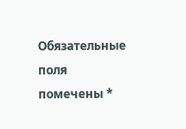Обязательные поля помечены *